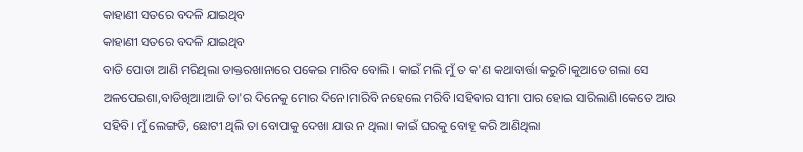କାହାଣୀ ସତରେ ବଦଳି ଯାଇଥିବ
କାହାଣୀ ସତରେ ବଦଳି ଯାଇଥିବ
ବାଡି ପୋଡା ଆଣି ମରିଥିଲା ଡାକ୍ତରଖାନାରେ ପକେଇ ମାରିବ ବୋଲି । କାଇଁ ମଲି ମୁଁ ତ କ'ଣ କଥାବାର୍ତ୍ତା କରୁଚି।କୁଆଡେ ଗଲା ସେ ଅଳପେଇଶା,ବାଡିଖିଆ।ଆଜି ତା'ର ଦିନେକୁ ମୋର ଦିନେ।ମାରିବି ନହେଲେ ମରିବି।ସହିଵାର ସୀମା ପାର ହୋଇ ସାରିଲାଣି।କେତେ ଆଉ ସହିବି। ମୁଁ ଲେଙ୍ଗଡି, ଛୋଟୀ ଥିଲି ତା ବୋପାକୁ ଦେଖା ଯାଉ ନ ଥିଲା। କାଇଁ ଘରକୁ ବୋହୂ କରି ଆଣିଥିଲା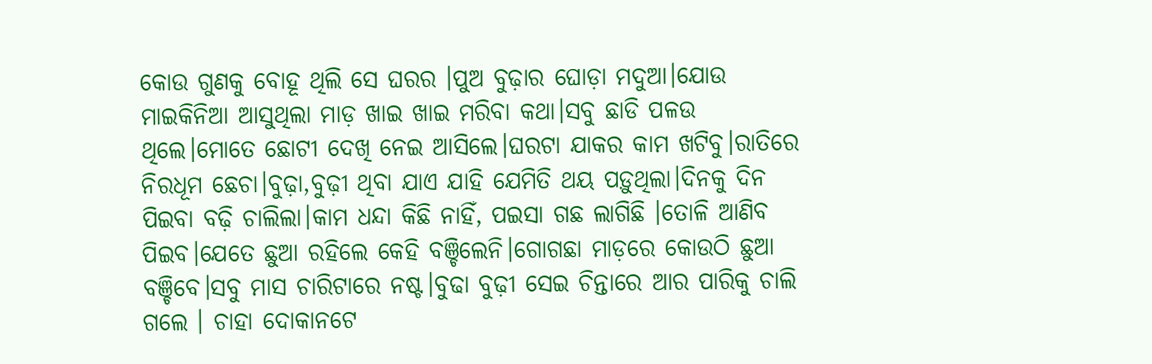କୋଉ ଗୁଣକୁ ବୋହୂ ଥିଲି ସେ ଘରର ।ପୁଅ ବୁଢ଼ାର ଘୋଡ଼ା ମଦୁଆ।ଯୋଉ ମାଇକିନିଆ ଆସୁଥିଲା ମାଡ଼ ଖାଇ ଖାଇ ମରିବା କଥା।ସବୁ ଛାଡି ପଳଉ ଥିଲେ।ମୋତେ ଛୋଟୀ ଦେଖି ନେଇ ଆସିଲେ।ଘରଟା ଯାକର କାମ ଖଟିବୁ।ରାତିରେ ନିରଧୂମ ଛେଚା।ବୁଢ଼ା,ବୁଢ଼ୀ ଥିବା ଯାଏ ଯାହି ଯେମିତି ଥୟ ପଡ଼ୁଥିଲା।ଦିନକୁ ଦିନ ପିଇବା ବଢ଼ି ଚାଲିଲା।କାମ ଧନ୍ଦା କିଛି ନାହିଁ, ପଇସା ଗଛ ଲାଗିଛି ।ତୋଳି ଆଣିବ ପିଇବ।ଯେତେ ଛୁଆ ରହିଲେ କେହି ବଞ୍ଚିଲେନି।ଗୋଗଛା ମାଡ଼ରେ କୋଉଠି ଛୁଆ ବଞ୍ଚିବେ।ସବୁ ମାସ ଚାରିଟାରେ ନଷ୍ଟ।ବୁଢା ବୁଢ଼ୀ ସେଇ ଚିନ୍ତାରେ ଆର ପାରିକୁ ଚାଲି ଗଲେ । ଚାହା ଦୋକାନଟେ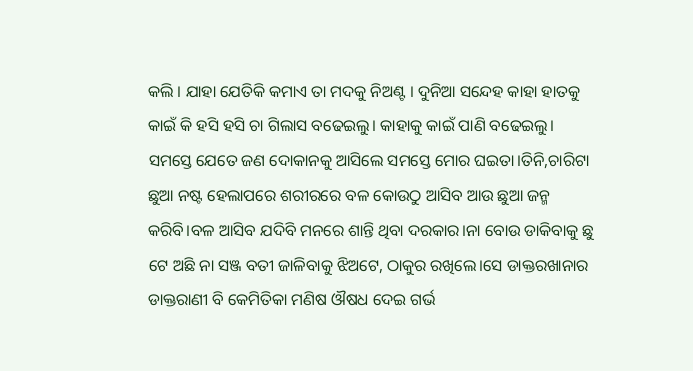କଲି । ଯାହା ଯେତିକି କମାଏ ତା ମଦକୁ ନିଅଣ୍ଟ । ଦୁନିଆ ସନ୍ଦେହ କାହା ହାତକୁ କାଇଁ କି ହସି ହସି ଚା ଗିଲାସ ବଢେଇଲୁ। କାହାକୁ କାଇଁ ପାଣି ବଢେଇଲୁ। ସମସ୍ତେ ଯେତେ ଜଣ ଦୋକାନକୁ ଆସିଲେ ସମସ୍ତେ ମୋର ଘଇତା।ତିନି,ଚାରିଟା ଛୁଆ ନଷ୍ଟ ହେଲାପରେ ଶରୀରରେ ବଳ କୋଉଠୁ ଆସିବ ଆଉ ଛୁଆ ଜନ୍ମ କରିବି।ବଳ ଆସିବ ଯଦିବି ମନରେ ଶାନ୍ତି ଥିବା ଦରକାର।ନା ବୋଉ ଡାକିବାକୁ ଛୁ ଟେ ଅଛି ନା ସଞ୍ଜ ବତୀ ଜାଳିବାକୁ ଝିଅଟେ, ଠାକୁର ରଖିଲେ।ସେ ଡାକ୍ତରଖାନାର ଡାକ୍ତରାଣୀ ବି କେମିତିକା ମଣିଷ ଔଷଧ ଦେଇ ଗର୍ଭ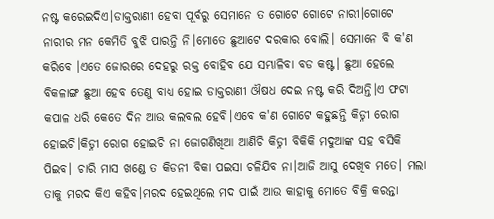ନଷ୍ଟ କରେଇଦିଏ।ଡାକ୍ତରାଣୀ ହେବା ପୂର୍ବରୁ ସେମାନେ ତ ଗୋଟେ ଗୋଟେ ନାରୀ।ଗୋଟେ ନାରୀର ମନ କେମିତି ବୁଝି ପାରନ୍ତି ନି।ମୋତେ ଛୁଆଟେ ଦରକାର ବୋଲି। ସେମାନେ ବି କ'ଣ କରିବେ ।ଏତେ ଜୋରରେ ଦେହରୁ ରକ୍ତ ବୋହିବ ଯେ ସମ୍ଭାଳିବା ବଡ କଷ୍ଟ। ଛୁଆ ହେଲେ ବିକଳାଙ୍ଗ ଛୁଆ ହେବ ତେଣୁ ବାଧ୍ୟ ହୋଇ ଡାକ୍ତରାଣୀ ଔଷଧ ଦେଇ ନଷ୍ଟ କରି ଦିଅନ୍ତି।ଏ ଫଟା କପାଳ ଧରି କେତେ ଦିନ ଆଉ କଲବଲ ହେବି।ଏବେ କ'ଣ ଗୋଟେ କହୁଛନ୍ତି କିଡ୍ନୀ ରୋଗ ହୋଇଚି।କିଡ୍ନୀ ରୋଗ ହୋଇଚି ନା ଜୋଗଣିଖିଆ ଆଣିଚି କିଡ୍ନୀ ବିକିକି ମଦୁଆଙ୍କ ସହ ବସିକି ପିଇବ। ଚାରି ମାସ ଖଣ୍ଡେ ତ କିଡନୀ ବିକା ପଇସା ଚଳିଯିବ ନା।ଆଜି ଆସୁ ଦେଖିବ ମତେ। ମଲା ତାକୁ ମରଦ କିଏ କହିବ।ମରଦ ହେଇଥିଲେ ମଦ ପାଇଁ ଆଉ କାହାକୁ ମୋତେ ବିକ୍ରି କରନ୍ତା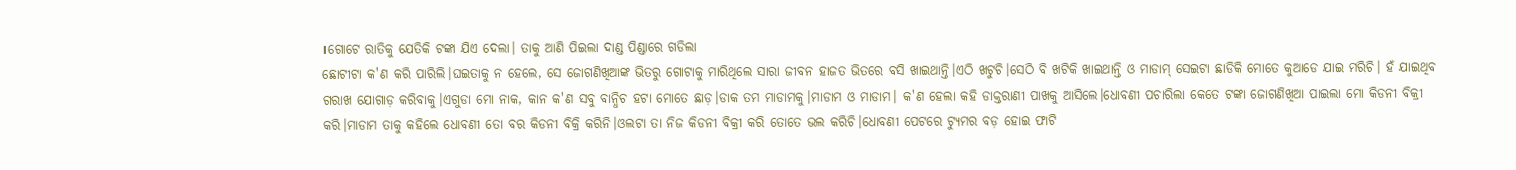।ଗୋଟେ ରାତିକୁ ଯେତିକି ଟଙ୍କା ଯିଏ ଦେଲା। ତାକୁ ଆଣି ପିଇଲା ଦାଣ୍ଡ ପିଣ୍ଡାରେ ଗଡିଲା
ଛୋଟୀଟା କ'ଣ କରି ପାରିଲି।ଘଇତାକୁ ନ ହେଲେ, ସେ ଜୋଗଣିଖିଆଙ୍କ ଭିତରୁ ଗୋଟାକୁ ମାରିଥିଲେ ସାରା ଜୀବନ ହାଜତ ଭିତରେ ବସି ଖାଇଥାନ୍ତି।ଏଠି ଖଟୁଚି।ସେଠି ବି ଖଟିକି ଖାଇଥାନ୍ତି ଓ ମାଡାମ୍ ସେଇଟା ଛାଡିକି ମୋତେ କୁଆଡେ ଯାଇ ମରିଚି। ହଁ ଯାଇଥିବ ଗରାଖ ଯୋଗାଡ଼ କରିବାକୁ।ଏଗୁଡା ମୋ ନାକ, କାନ କ'ଣ ସବୁ ବାନ୍ଧିଚ ହଟା ମୋତେ ଛାଡ଼।ଡାକ ତମ ମାଡାମକୁ।ମାଡାମ ଓ ମାଡାମ। କ'ଣ ହେଲା କହି ଡାକ୍ତରାଣୀ ପାଖକୁ ଆସିଲେ।ଧୋବଣୀ ପଚାରିଲା କେତେ ଟଙ୍କା ଜୋଗଣିଖିଆ ପାଇଲା ମୋ କିଡନୀ ବିକ୍ରୀ କରି।ମାଡାମ ତାକୁ କହିଲେ ଧୋବଣୀ ତୋ ବର କିଡନୀ ବିକ୍ରି କରିନି।ଓଲଟା ତା ନିଜ କିଡନୀ ବିକ୍ରୀ କରି ତୋତେ ଭଲ କରିଚି।ଧୋବଣୀ ପେଟରେ ଟ୍ୟୁମର ବଡ଼ ହୋଇ ଫାଟି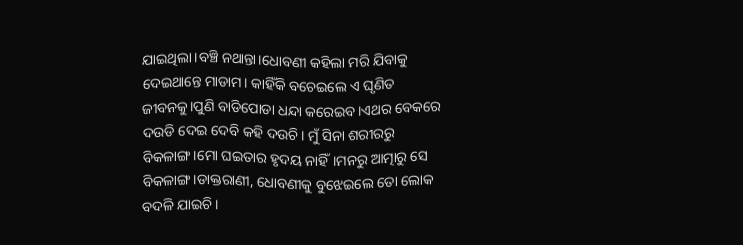ଯାଇଥିଲା।ବଞ୍ଚି ନଥାନ୍ତା।ଧୋବଣୀ କହିଲା ମରି ଯିବାକୁ ଦେଇଥାନ୍ତେ ମାଡାମ। କାହିଁକି ବଚେଇଲେ ଏ ଘୃଣିତ ଜୀବନକୁ।ପୁଣି ବାଡିପୋଡା ଧନ୍ଦା କରେଇବ।ଏଥର ବେକରେ ଦଉଡି ଦେଇ ଦେବି କହି ଦଉଚି। ମୁଁ ସିନା ଶରୀରରୁ ବିକଳାଙ୍ଗ।ମୋ ଘଇତାର ହୃଦୟ ନାହିଁ।ମନରୁ ଆତ୍ମାରୁ ସେ ବିକଳାଙ୍ଗ।ଡାକ୍ତରାଣୀ, ଧୋବଣୀକୁ ବୁଝେଇଲେ ତୋ ଲୋକ ବଦଳି ଯାଇଚି ।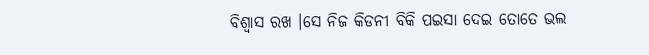ବିଶ୍ବାସ ରଖ ।ସେ ନିଜ କିଡନୀ ବିକି ପଇସା ଦେଇ ତୋତେ ଭଲ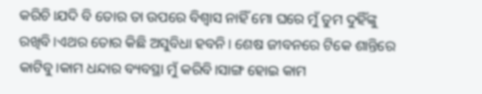କରିଚି।ଯଦି ବି ତୋର ତା ଉପରେ ବିଶ୍ୱାସ ନାହିଁ ମୋ ଘରେ ମୁଁ ତୁମ ଦୁହିଁଙ୍କୁ ରଖିବି।ଏଥର ତୋର କିଛି ଅସୁବିଧା ହବନି। ଶେଷ ଜୀବନରେ ଟିକେ ଶାନ୍ତିରେ କାଟିବୁ।କାମ ଧନ୍ଦାର ବ୍ୟବସ୍ଥା ମୁଁ କରିବି।ସାଙ୍ଗ ହୋଇ କାମ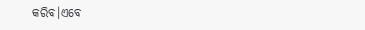କରିବ।ଏବେ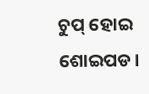ଚୁପ୍ ହୋଇ ଶୋଇପଡ।